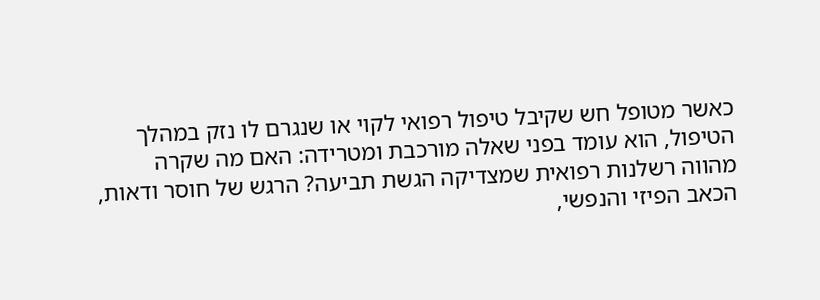כאשר מטופל חש שקיבל טיפול רפואי לקוי או שנגרם לו נזק במהלך הטיפול, הוא עומד בפני שאלה מורכבת ומטרידה: האם מה שקרה מהווה רשלנות רפואית שמצדיקה הגשת תביעה? הרגש של חוסר ודאות, הכאב הפיזי והנפשי,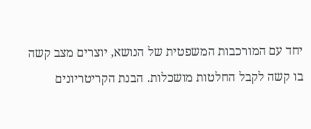יחד עם המורכבות המשפטית של הנושא, יוצרים מצב קשה בו קשה לקבל החלטות מושכלות. הבנת הקריטריונים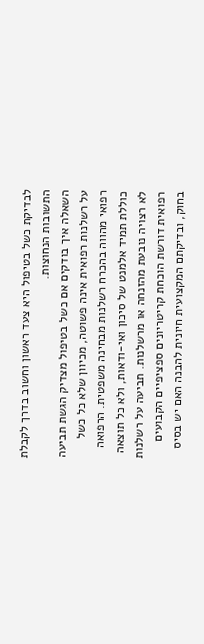לבדיקת כשל בטיפול היא צעד ראשון וחשוב בדרך לקבלת התשובות הנחוצות.
השאלה איך בודקים אם כשל בטיפול מצדיק הגשת תביעה על רשלנות רפואית אינה פשוטה, מכיוון שלא כל כשל רפואי מהווה בהכרח רשלנות מבחינה משפטית. הרפואה כוללת תמיד אלמנט של סיכון ואי-ודאות, ולא כל תוצאה לא רצויה נובעת מהזנחה או מרשלנות. תביעה על רשלנות רפואית דורשת הוכחת קריטריונים ספציפיים הקבועים בחוק, ובדיקתם המקצועית חיונית להבנה האם יש בסיס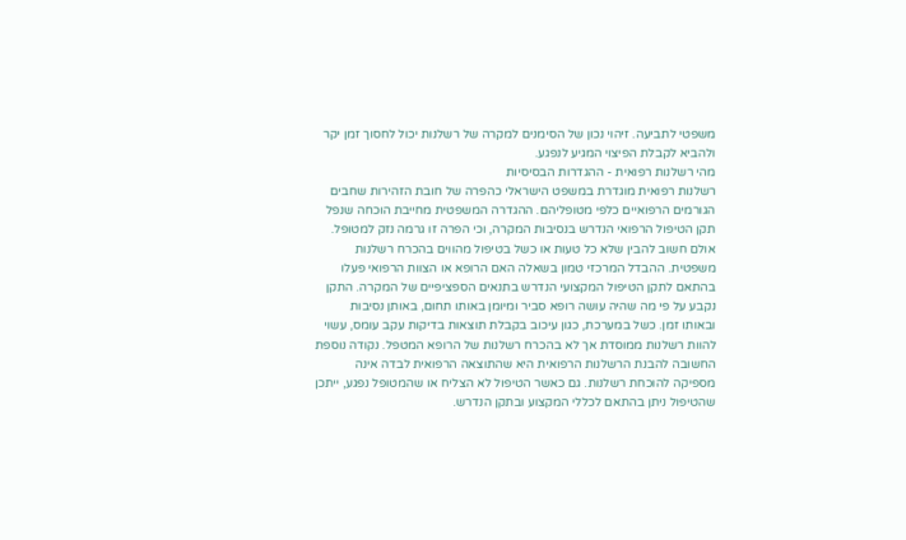משפטי לתביעה. זיהוי נכון של הסימנים למקרה של רשלנות יכול לחסוך זמן יקר ולהביא לקבלת הפיצוי המגיע לנפגע.
מהי רשלנות רפואית - ההגדרות הבסיסיות
רשלנות רפואית מוגדרת במשפט הישראלי כהפרה של חובת הזהירות שחבים הגורמים הרפואיים כלפי מטופליהם. ההגדרה המשפטית מחייבת הוכחה שנפל תקן הטיפול הרפואי הנדרש בנסיבות המקרה, וכי הפרה זו גרמה נזק למטופל. אולם חשוב להבין שלא כל טעות או כשל בטיפול מהווים בהכרח רשלנות משפטית. ההבדל המרכזי טמון בשאלה האם הרופא או הצוות הרפואי פעלו בהתאם לתקן הטיפול המקצועי הנדרש בתנאים הספציפיים של המקרה. התקן נקבע על פי מה שהיה עושה רופא סביר ומיומן באותו תחום, באותן נסיבות ובאותו זמן. כשל במערכת, כגון עיכוב בקבלת תוצאות בדיקות עקב עומס, עשוי להוות רשלנות ממוסדת אך לא בהכרח רשלנות של הרופא המטפל. נקודה נוספת החשובה להבנת הרשלנות הרפואית היא שהתוצאה הרפואית לבדה אינה מספיקה להוכחת רשלנות. גם כאשר הטיפול לא הצליח או שהמטופל נפגע, ייתכן שהטיפול ניתן בהתאם לכללי המקצוע ובתקן הנדרש.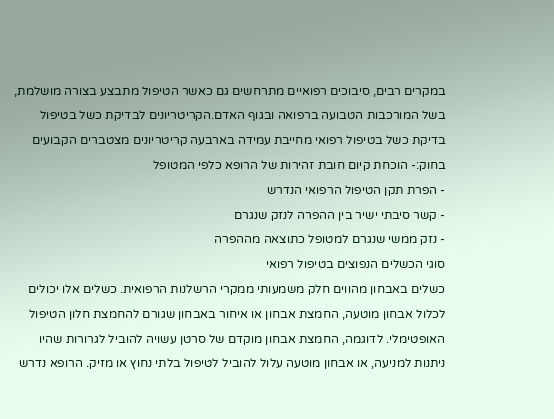במקרים רבים, סיבוכים רפואיים מתרחשים גם כאשר הטיפול מתבצע בצורה מושלמת, בשל המורכבות הטבועה ברפואה ובגוף האדם.הקריטריונים לבדיקת כשל בטיפול
בדיקת כשל בטיפול רפואי מחייבת עמידה בארבעה קריטריונים מצטברים הקבועים בחוק:- הוכחת קיום חובת זהירות של הרופא כלפי המטופל
- הפרת תקן הטיפול הרפואי הנדרש
- קשר סיבתי ישיר בין ההפרה לנזק שנגרם
- נזק ממשי שנגרם למטופל כתוצאה מההפרה
סוגי הכשלים הנפוצים בטיפול רפואי
כשלים באבחון מהווים חלק משמעותי ממקרי הרשלנות הרפואית. כשלים אלו יכולים לכלול אבחון מוטעה, החמצת אבחון או איחור באבחון שגורם להחמצת חלון הטיפול האופטימלי. לדוגמה, החמצת אבחון מוקדם של סרטן עשויה להוביל לגרורות שהיו ניתנות למניעה, או אבחון מוטעה עלול להוביל לטיפול בלתי נחוץ או מזיק. הרופא נדרש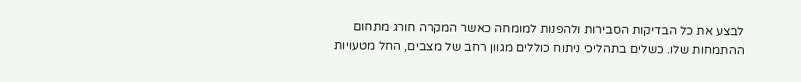לבצע את כל הבדיקות הסבירות ולהפנות למומחה כאשר המקרה חורג מתחום ההתמחות שלו. כשלים בתהליכי ניתוח כוללים מגוון רחב של מצבים, החל מטעויות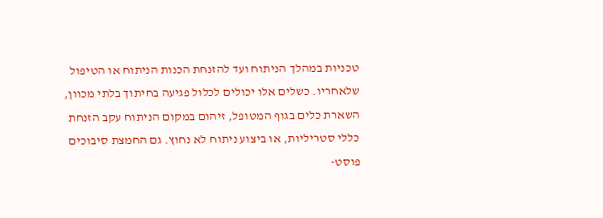טכניות במהלך הניתוח ועד להזנחת הכנות הניתוח או הטיפול שלאחריו. כשלים אלו יכולים לכלול פגיעה בחיתוך בלתי מכוון, השארת כלים בגוף המטופל, זיהום במקום הניתוח עקב הזנחת כללי סטריליות, או ביצוע ניתוח לא נחוץ. גם החמצת סיבוכים פוסט-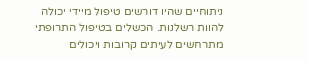ניתוחיים שהיו דורשים טיפול מיידי יכולה להוות רשלנות. הכשלים בטיפול התרופתי מתרחשים לעיתים קרובות ויכולים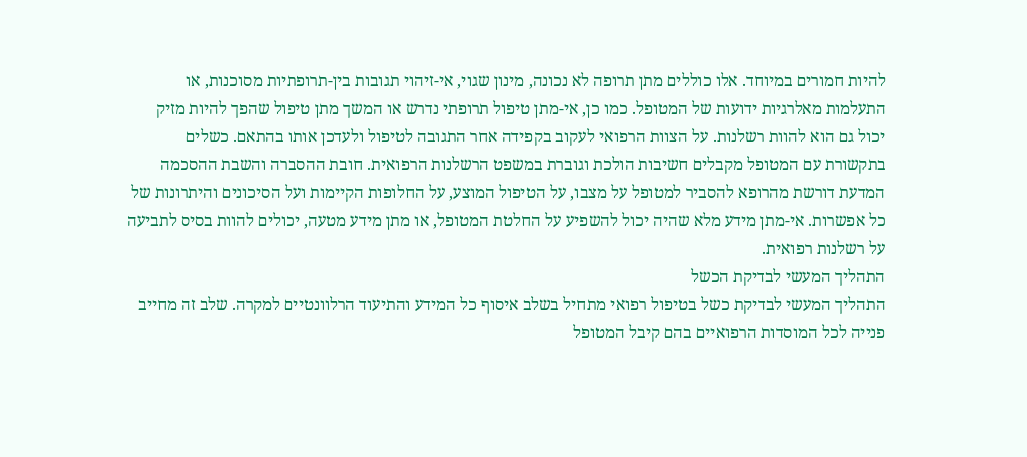להיות חמורים במיוחד. אלו כוללים מתן תרופה לא נכונה, מינון שגוי, אי-זיהוי תגובות בין-תרופתיות מסוכנות, או התעלמות מאלרגיות ידועות של המטופל. כמו כן, אי-מתן טיפול תרופתי נדרש או המשך מתן טיפול שהפך להיות מזיק יכול גם הוא להוות רשלנות. על הצוות הרפואי לעקוב בקפידה אחר התגובה לטיפול ולעדכן אותו בהתאם. כשלים בתקשורת עם המטופל מקבלים חשיבות הולכת וגוברת במשפט הרשלנות הרפואית. חובת ההסברה והשבת ההסכמה המדעת דורשת מהרופא להסביר למטופל על מצבו, על הטיפול המוצע, על החלופות הקיימות ועל הסיכונים והיתרונות של כל אפשרות. אי-מתן מידע מלא שהיה יכול להשפיע על החלטת המטופל, או מתן מידע מטעה, יכולים להוות בסיס לתביעה על רשלנות רפואית.
התהליך המעשי לבדיקת הכשל
התהליך המעשי לבדיקת כשל בטיפול רפואי מתחיל בשלב איסוף כל המידע והתיעוד הרלוונטיים למקרה. שלב זה מחייב פנייה לכל המוסדות הרפואיים בהם קיבל המטופל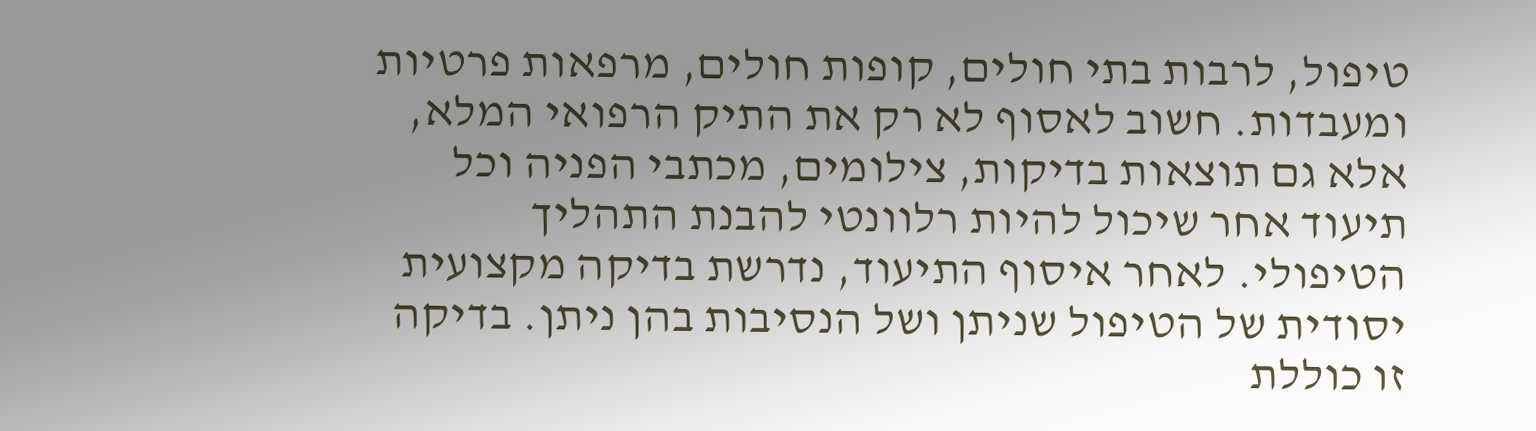טיפול, לרבות בתי חולים, קופות חולים, מרפאות פרטיות ומעבדות. חשוב לאסוף לא רק את התיק הרפואי המלא, אלא גם תוצאות בדיקות, צילומים, מכתבי הפניה וכל תיעוד אחר שיכול להיות רלוונטי להבנת התהליך הטיפולי. לאחר איסוף התיעוד, נדרשת בדיקה מקצועית יסודית של הטיפול שניתן ושל הנסיבות בהן ניתן. בדיקה זו כוללת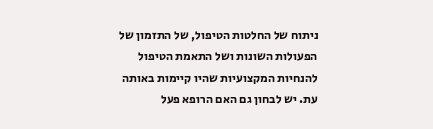ניתוח של החלטות הטיפול, של התזמון של הפעולות השונות ושל התאמת הטיפול להנחיות המקצועיות שהיו קיימות באותה עת. יש לבחון גם האם הרופא פעל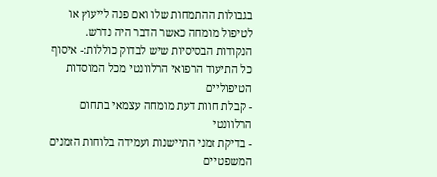בגבולות ההתמחות שלו ואם פנה לייעוץ או לטיפול מומחה כאשר הדבר היה נדרש. הנקודות הבסיסיות שיש לבדוק כוללות:- איסוף כל התיעוד הרפואי הרלוונטי מכל המוסדות הטיפוליים
- קבלת חוות דעת מומחה עצמאי בתחום הרלוונטי
- בדיקת זמני התיישנות ועמידה בלוחות הזמנים המשפטיים